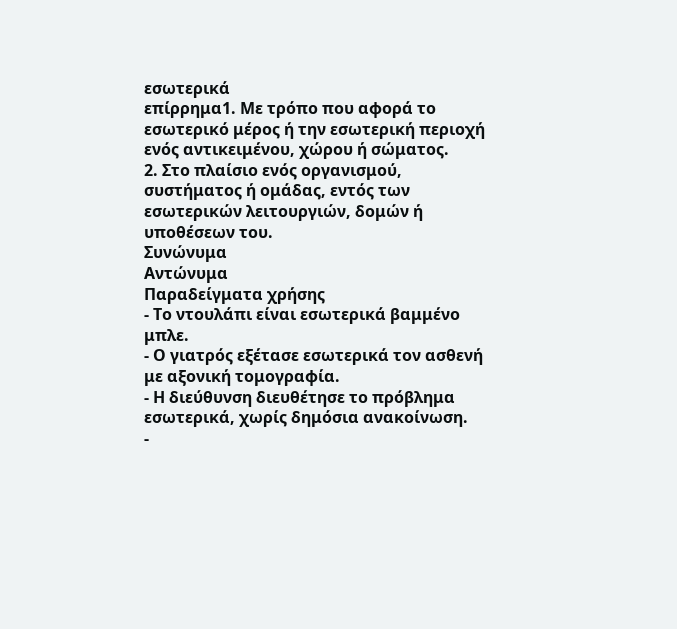εσωτερικά
επίρρημα1. Με τρόπο που αφορά το εσωτερικό μέρος ή την εσωτερική περιοχή ενός αντικειμένου, χώρου ή σώματος.
2. Στο πλαίσιο ενός οργανισμού, συστήματος ή ομάδας, εντός των εσωτερικών λειτουργιών, δομών ή υποθέσεων του.
Συνώνυμα
Αντώνυμα
Παραδείγματα χρήσης
- Το ντουλάπι είναι εσωτερικά βαμμένο μπλε.
- Ο γιατρός εξέτασε εσωτερικά τον ασθενή με αξονική τομογραφία.
- Η διεύθυνση διευθέτησε το πρόβλημα εσωτερικά, χωρίς δημόσια ανακοίνωση.
-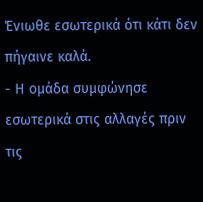Ένιωθε εσωτερικά ότι κάτι δεν πήγαινε καλά.
- Η ομάδα συμφώνησε εσωτερικά στις αλλαγές πριν τις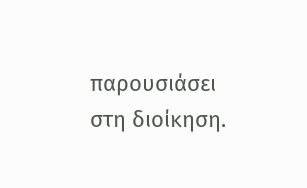παρουσιάσει στη διοίκηση.